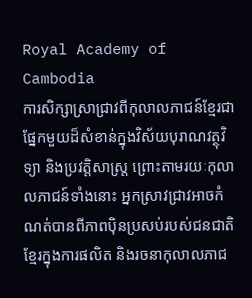Royal Academy of Cambodia
ការសិក្សាស្រាជ្រាវពីកុលាលភាជន៍ខ្មែរជាផ្នែកមួយដ៏សំខាន់ក្នុងវិស័យបុរាណវត្ថុវិទ្យា និងប្រវត្តិសាស្រ្ត ព្រោះតាមរយៈកុលាលភាជន៍ទាំងនោះ អ្នកស្រាវជ្រាវអាចកំណត់បានពីភាពប៉ិនប្រសប់របស់ជនជាតិខ្មែរក្នុងការផលិត និងរចនាកុលាលភាជ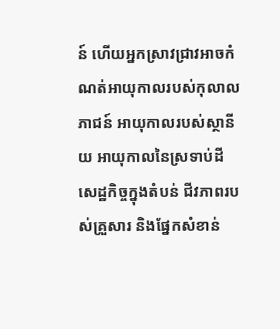ន៍ ហើយអ្នកស្រាវជ្រាវអាចកំណត់អាយុកាលរបស់កុលាលភាជន៍ អាយុកាលរបស់ស្ថានីយ អាយុកាលនៃស្រទាប់ដី សេដ្ឋកិច្ចក្នុងតំបន់ ជីវភាពរបស់គ្រួសារ និងផ្នែកសំខាន់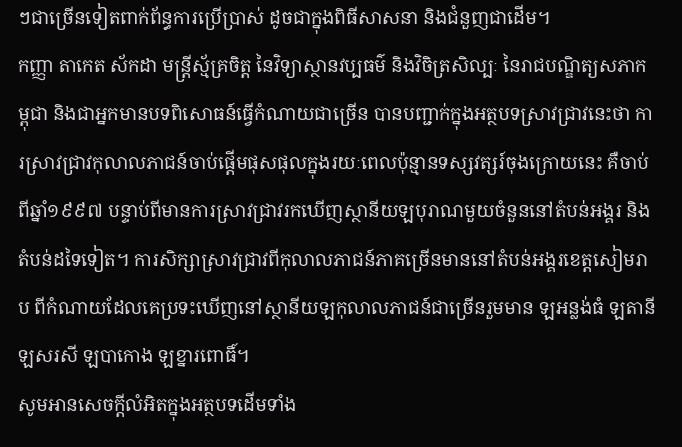ៗជាច្រើនទៀតពាក់ព័ន្ធការប្រើប្រាស់ ដូចជាក្នុងពិធីសាសនា និងជំនួញជាដើម។
កញ្ញា តាកេត ស័កដា មន្ត្រីស្ម័គ្រចិត្ត នៃវិទ្យាស្ថានវប្បធម៌ និងវិចិត្រសិល្បៈ នៃរាជបណ្ឌិត្យសភាកម្ពុជា និងជាអ្នកមានបទពិសោធន៍ធ្វើកំណាយជាច្រើន បានបញ្ជាក់ក្នុងអត្ថបទស្រាវជ្រាវនេះថា ការស្រាវជ្រាវកុលាលភាជន៍ចាប់ផ្ដើមផុសផុលក្នុងរយៈពេលប៉ុន្មានទស្សវត្សរ៍ចុងក្រោយនេះ គឺចាប់ពីឆ្នាំ១៩៩៧ បន្ទាប់ពីមានការស្រាវជ្រាវរកឃើញស្ថានីយឡបុរាណមួយចំនួននៅតំបន់អង្គរ និងតំបន់ដទៃទៀត។ ការសិក្សាស្រាវជ្រាវពីកុលាលភាជន៍ភាគច្រើនមាននៅតំបន់អង្គរខេត្តសៀមរាប ពីកំណាយដែលគេប្រទះឃើញនៅស្ថានីយឡកុលាលភាជន៍ជាច្រើនរួមមាន ឡអន្លង់ធំ ឡតានី ឡសរសី ឡបាកោង ឡខ្នារពោធិ៍។
សូមអានសេចក្តីលំអិតក្នុងអត្ថបទដើមទាំង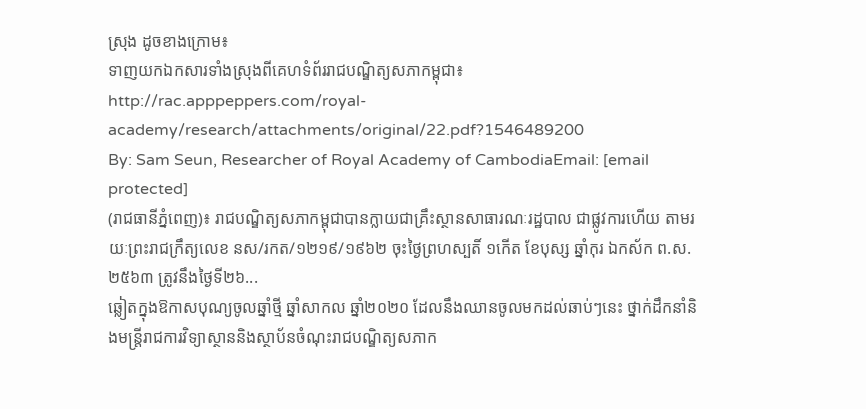ស្រុង ដូចខាងក្រោម៖
ទាញយកឯកសារទាំងស្រុងពីគេហទំព័ររាជបណ្ឌិត្យសភាកម្ពុជា៖
http://rac.apppeppers.com/royal-academy/research/attachments/original/22.pdf?1546489200
By: Sam Seun, Researcher of Royal Academy of CambodiaEmail: [email protected]
(រាជធានីភ្នំពេញ)៖ រាជបណ្ឌិត្យសភាកម្ពុជាបានក្លាយជាគ្រឹះស្ថានសាធារណៈរដ្ឋបាល ជាផ្លូវការហើយ តាមរយៈព្រះរាជក្រឹត្យលេខ នស/រកត/១២១៩/១៩៦២ ចុះថ្ងៃព្រហស្បតិ៍ ១កើត ខែបុស្ស ឆ្នាំកុរ ឯកស័ក ព.ស.២៥៦៣ ត្រូវនឹងថ្ងៃទី២៦...
ឆ្លៀតក្នុងឱកាសបុណ្យចូលឆ្នាំថ្មី ឆ្នាំសាកល ឆ្នាំ២០២០ ដែលនឹងឈានចូលមកដល់ឆាប់ៗនេះ ថ្នាក់ដឹកនាំនិងមន្ត្រីរាជការវិទ្យាស្ថាននិងស្ថាប័នចំណុះរាជបណ្ឌិត្យសភាក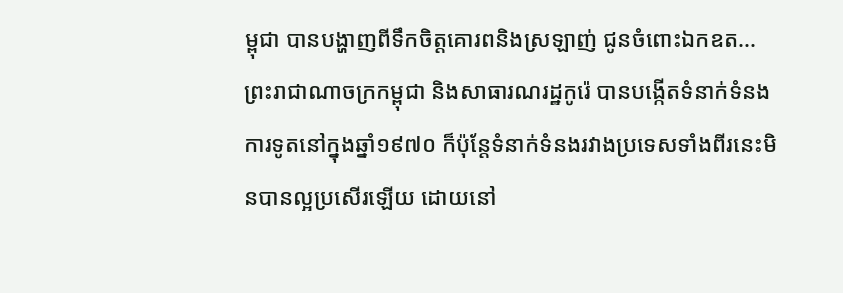ម្ពុជា បានបង្ហាញពីទឹកចិត្តគោរពនិងស្រឡាញ់ ជូនចំពោះឯកឧត...
ព្រះរាជាណាចក្រកម្ពុជា និងសាធារណរដ្ឋកូរ៉េ បានបង្កើតទំនាក់ទំនងការទូតនៅក្នុងឆ្នាំ១៩៧០ ក៏ប៉ុន្តែទំនាក់ទំនងរវាងប្រទេសទាំងពីរនេះមិនបានល្អប្រសើរឡើយ ដោយនៅ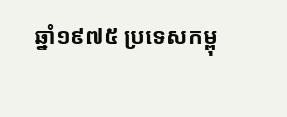ឆ្នាំ១៩៧៥ ប្រទេសកម្ពុ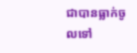ជាបានធ្លាក់ចូលទៅ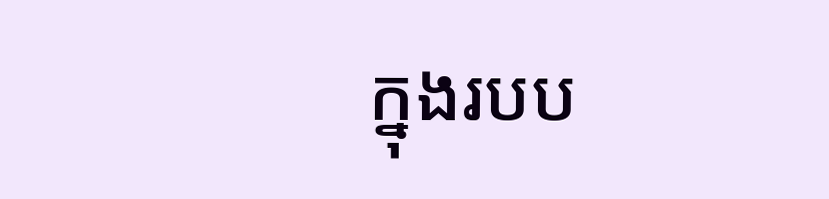ក្នុងរបប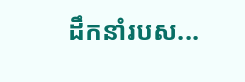ដឹកនាំរបស...